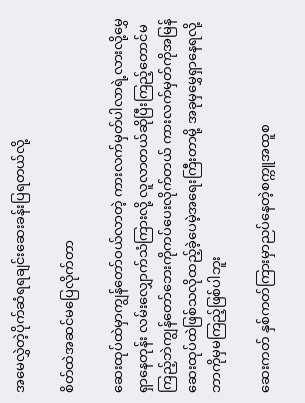အမေလွှဲတဲ့ပိုက်ဆံရရချင်းဆေးခန်းပြရတယ်လို့

စိတ်ထဲအဆင်မပြေလိုက်တာ

ဆေးထုပ်ထဲမှာကျွန်တော်ဝယ်လာတဲ့ ကားလက်မှတ်ပါလာရဲ့လားလို့မွှေရှာနေတုန်း လမ်းလျှောက်သံကြားလို့ လူလာတယ်ဆိုပြီးကြည့်တောင်မကြည့်ဘဲကျွန်တော်ဘေးကိုကပ်ပေးလိုက်တယ် ကားလက်မှတ်ကိုအမြန်ဆေးထုပ်ထဲဖြစ်သလိုထည့်ခဲ့ပေမဲ့အရေးကြီးတာမို့ အခုမှမွှေရှာနေရလို့ဘာကိုမှမကြည့်ဖြစ်ပါဘူး

ဆေးကတ် နှစ်ကတ်ကြားမှာညပ်နေတဲ့စက္ကူအထူစ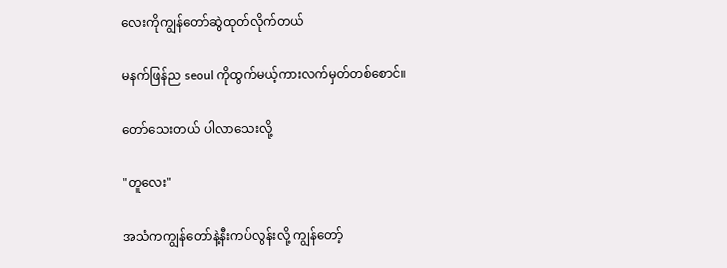လေးကိုကျွန်တော်ဆွဲထုတ်လိုက်တယ်

မနက်ဖြန်ည seoul ကိုထွက်မယ့်ကားလက်မှတ်တစ်စောင်။

တော်သေးတယ် ပါလာသေးလို့

"တူလေး"

အသံကကျွန်တော်နဲ့နီးကပ်လွန်းလို့ ကျွန်တော့်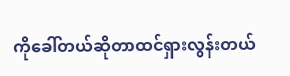ကိုခေါ်တယ်ဆိုတာထင်ရှားလွန်းတယ်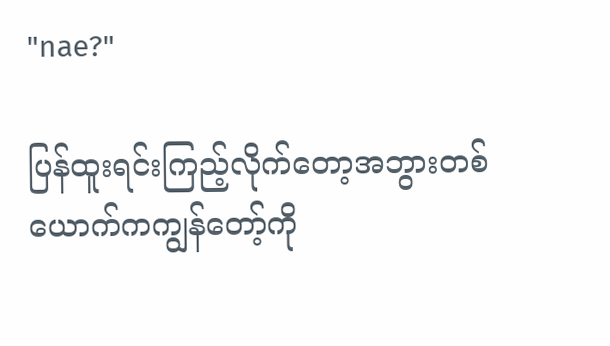"nae?"

ပြန်ထူးရင်းကြည့်လိုက်တော့အဘွားတစ်ယောက်ကကျွန်တော့်ကို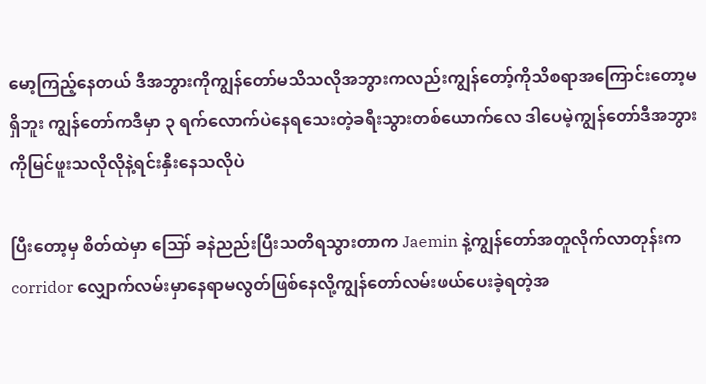မော့ကြည့်နေတယ် ဒီအဘွားကိုကျွန်တော်မသိသလိုအဘွားကလည်းကျွန်တော့်ကိုသိစရာအကြောင်းတော့မရှိဘူး ကျွန်တော်ကဒီမှာ ၃ ရက်လောက်ပဲနေရသေးတဲ့ခရီးသွားတစ်ယောက်လေ ဒါပေမဲ့ကျွန်တော်ဒီအဘွားကိုမြင်ဖူးသလိုလိုနဲ့ရင်းနှီးနေသလိုပဲ

ပြီးတော့မှ စိတ်ထဲမှာ ဪ ခနဲညည်းပြီးသတိရသွားတာက Jaemin နဲ့ကျွန်တော်အတူလိုက်လာတုန်းက corridor လျှောက်လမ်းမှာနေရာမလွတ်ဖြစ်နေလို့ကျွန်တော်လမ်းဖယ်ပေးခဲ့ရတဲ့အ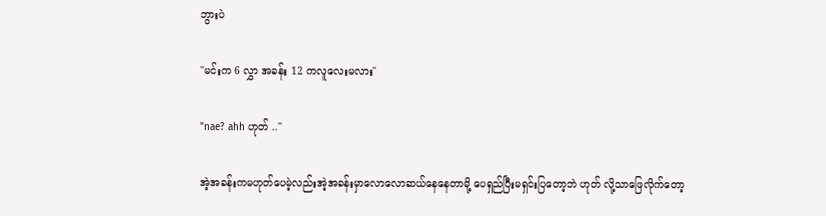ဘွားပဲ

"မင်းက 6 လွှာ အခန်း 12 ကလူလေးမလား"

"nae? ahh ဟုတ် .."

အဲ့အခန်းကမဟုတ်ပေမဲ့လည်းအဲ့အခန်းမှာလောလောဆယ်နေနေတာမို့ ပေရှည်ပြီးမရှင်းပြတော့ဘဲ ဟုတ် လို့သာဖြေလိုက်တော့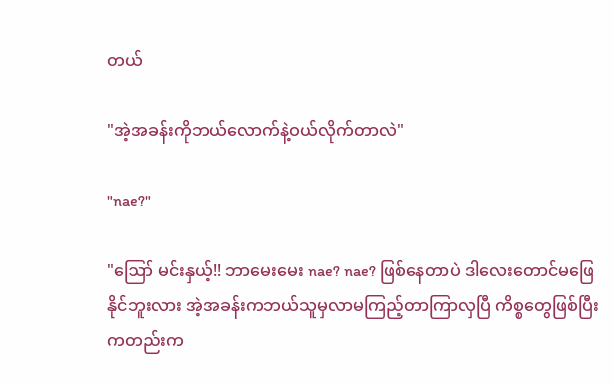တယ်

"အဲ့အခန်းကိုဘယ်လောက်နဲ့ဝယ်လိုက်တာလဲ"

"nae?"

"ဪ မင်းနှယ့်!! ဘာမေးမေး nae? nae? ဖြစ်နေတာပဲ ဒါလေးတောင်မဖြေနိုင်ဘူးလား အဲ့အခန်းကဘယ်သူမှလာမကြည့်တာကြာလှပြီ ကိစ္စတွေဖြစ်ပြီးကတည်းက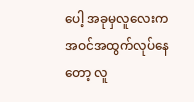ပေါ့ အခုမှလူလေးကအဝင်အထွက်လုပ်နေတော့ လူ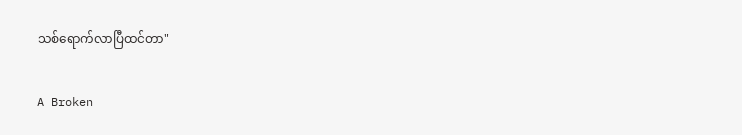သစ်ရောက်လာပြီထင်တာ"

A Broken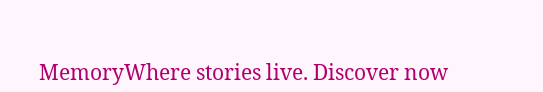MemoryWhere stories live. Discover now